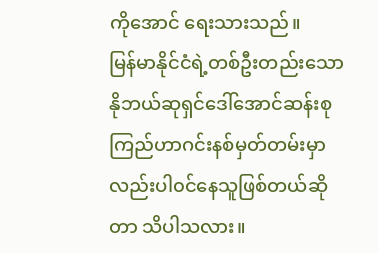ကိုအောင် ရေးသားသည်။
မြန်မာနိုင်ငံရဲ့တစ်ဦးတည်းသောနိုဘယ်ဆုရှင်ဒေါ်အောင်ဆန်းစုကြည်ဟာဂင်းနစ်မှတ်တမ်းမှာ လည်းပါ၀င်နေသူဖြစ်တယ်ဆိုတာ သိပါသလား။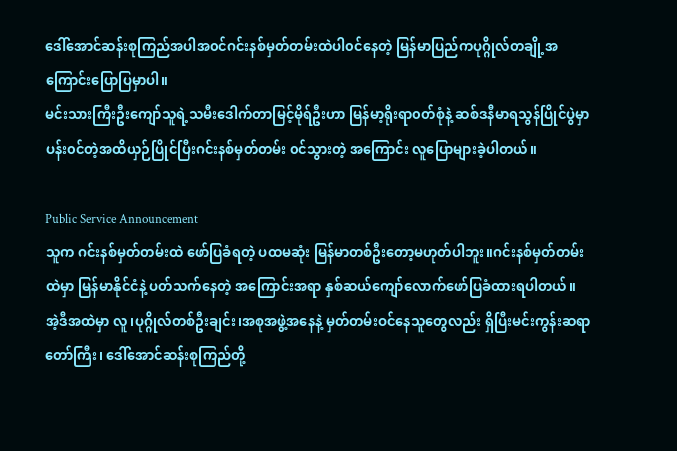ဒေါ်အောင်ဆန်းစုကြည်အပါအ၀င်ဂင်းနစ်မှတ်တမ်းထဲပါ၀င်နေတဲ့ မြန်မာပြည်ကပုဂ္ဂိုလ်တချို့အကြောင်းပြောပြမှာပါ။
မင်းသားကြီးဦးကျော်သူရဲ့သမီးဒေါက်တာမြင့်မိုရ်ဦးဟာ မြန်မာ့ရိုးရာ၀တ်စုံနဲ့ ဆစ်ဒနီမာရသွန်ပြိုင်ပွဲမှာပန်း၀င်တဲ့အထိယှဉ်ပြိုင်ပြီးဂင်းနစ်မှတ်တမ်း ၀င်သွားတဲ့ အကြောင်း လူပြောများခဲ့ပါတယ်။

Public Service Announcement
သူက ဂင်းနစ်မှတ်တမ်းထဲ ဖော်ပြခံရတဲ့ ပထမဆုံး မြန်မာတစ်ဦးတော့မဟုတ်ပါဘူး။ဂင်းနစ်မှတ်တမ်းထဲမှာ မြန်မာနိုင်ငံနဲ့ ပတ်သက်နေတဲ့ အကြောင်းအရာ နှစ်ဆယ်ကျော်လောက်ဖော်ပြခံထားရပါတယ်။
အဲ့ဒီအထဲမှာ လူ၊ပုဂ္ဂိုလ်တစ်ဦးချင်း၊အစုအဖွဲ့အနေနဲ့ မှတ်တမ်းဝင်နေသူတွေလည်း ရှိပြီးမင်းကွန်းဆရာတော်ကြီး၊ ဒေါ်အောင်ဆန်းစုကြည်တို့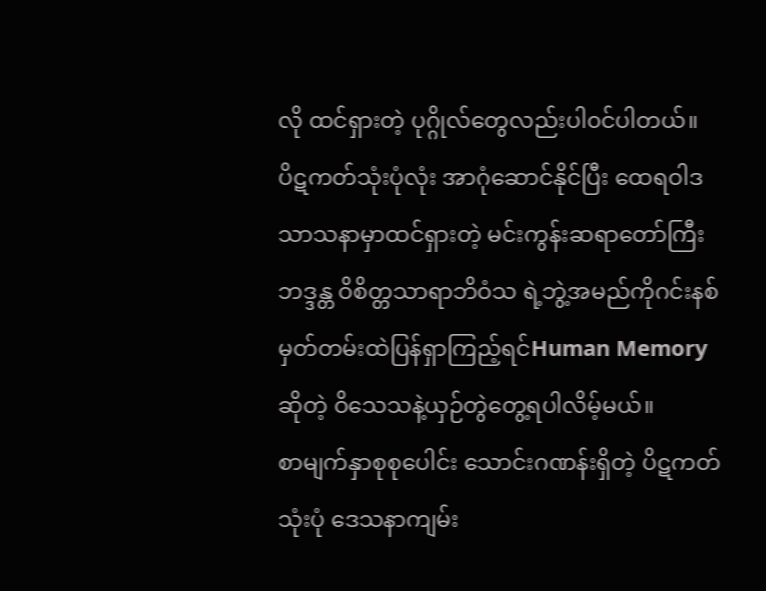လို ထင်ရှားတဲ့ ပုဂ္ဂိုလ်တွေလည်းပါ၀င်ပါတယ်။
ပိဋကတ်သုံးပုံလုံး အာဂုံဆောင်နိုင်ပြီး ထေရဝါဒသာသနာမှာထင်ရှားတဲ့ မင်းကွန်းဆရာတော်ကြီး ဘဒ္ဒန္တ ဝိစိတ္တသာရာဘိဝံသ ရဲ့ဘွဲ့အမည်ကိုဂင်းနစ်မှတ်တမ်းထဲပြန်ရှာကြည့်ရင်Human Memory ဆိုတဲ့ ဝိသေသနဲ့ယှဉ်တွဲတွေ့ရပါလိမ့်မယ်။
စာမျက်နှာစုစုပေါင်း သောင်းဂဏန်းရှိတဲ့ ပိဋကတ်သုံးပုံ ဒေသနာကျမ်း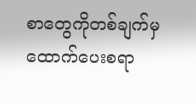စာတွေကိုတစ်ချက်မှထောက်ပေးစရာ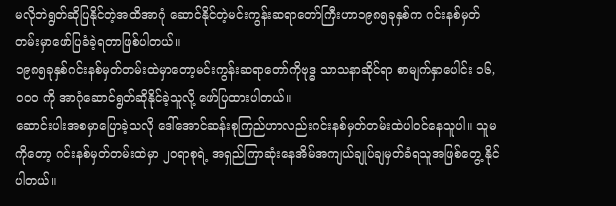မလိုဘဲရွတ်ဆိုပြနိုင်တဲ့အထိအာဂုံ ဆောင်နိုင်တဲ့မင်းကွန်းဆရာတော်ကြီးဟာ၁၉၈၅ခုနှစ်က ဂင်းနစ်မှတ်တမ်းမှာဖော်ပြခံခဲ့ရတာဖြစ်ပါတယ်။
၁၉၈၅ခုနှစ်ဂင်းနစ်မှတ်တမ်းထဲမှာတော့မင်းကွန်းဆရာတော်ကိုဗုဒ္ဓ သာသနာဆိုင်ရာ စာမျက်နှာပေါင်း ၁၆,၀၀၀ ကို အာဂုံဆောင်ရွတ်ဆိုနိုင်ခဲ့သူလို့ ဖော်ပြထားပါတယ်။
ဆောင်းပါးအစမှာပြောခဲ့သလို ဒေါ်အောင်ဆန်းစုကြည်ဟာလည်းဂင်းနစ်မှတ်တမ်းထဲပါ၀င်နေသူပါ။ သူမကိုတော့ ဂင်းနစ်မှတ်တမ်းထဲမှာ ၂၀ရာစုရဲ့ အရှည်ကြာဆုံးနေအိမ်အကျယ်ချုပ်ချမှတ်ခံရသူအဖြစ်တွေ့ နိုင်ပါတယ်။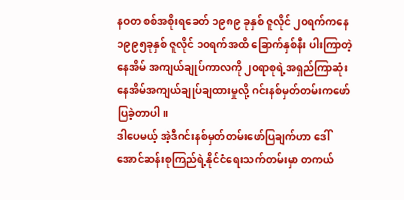နဝတ စစ်အစိုးရခေတ် ၁၉၈၉ ခုနှစ် ဇူလိုင် ၂၀ရက်ကနေ ၁၉၉၅ခုနှစ် ဇူလိုင် ၁၀ရက်အထိ ခြောက်နှစ်နီး ပါးကြာတဲ့ နေအိမ် အကျယ်ချုပ်ကာလကို ၂၀ရာစုရဲ့အရှည်ကြာဆုံး နေအိမ်အကျယ်ချုပ်ချထားမှုလို့ ဂင်းနစ်မှတ်တမ်းကဖော်ပြခဲ့တာပါ။
ဒါပေမယ့် အဲ့ဒီဂင်းနစ်မှတ်တမ်းဖော်ပြချက်ဟာ ဒေါ်အောင်ဆန်းစုကြည်ရဲ့နိုင်ငံရေးသက်တမ်းမှာ တကယ်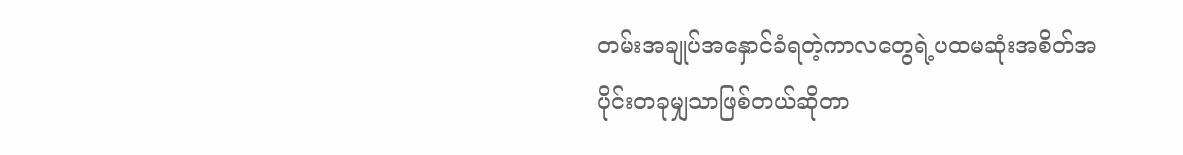တမ်းအချုပ်အနှောင်ခံရတဲ့ကာလတွေရဲ့ပထမဆုံးအစိတ်အပိုင်းတခုမျှသာဖြစ်တယ်ဆိုတာ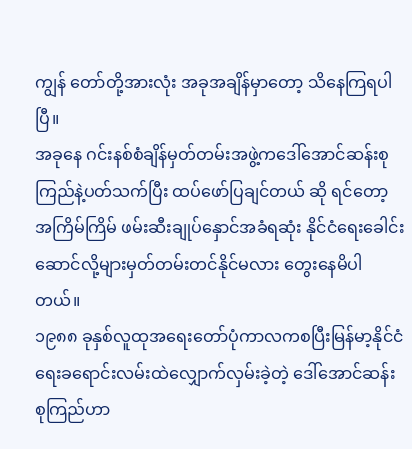ကျွန် တော်တို့အားလုံး အခုအချိန်မှာတော့ သိနေကြရပါပြီ။
အခုနေ ဂင်းနစ်စံချိန်မှတ်တမ်းအဖွဲ့ကဒေါ်အောင်ဆန်းစုကြည်နဲ့ပတ်သက်ပြီး ထပ်ဖော်ပြချင်တယ် ဆို ရင်တော့ အကြိမ်ကြိမ် ဖမ်းဆီးချုပ်နှောင်အခံရဆုံး နိုင်ငံရေးခေါင်းဆောင်လို့များမှတ်တမ်းတင်နိုင်မလား တွေးနေမိပါတယ်။
၁၉၈၈ ခုနှစ်လူထုအရေးတော်ပုံကာလကစပြီးမြန်မာ့နိုင်ငံရေးခရောင်းလမ်းထဲလျှောက်လှမ်းခဲ့တဲ့ ဒေါ်အောင်ဆန်းစုကြည်ဟာ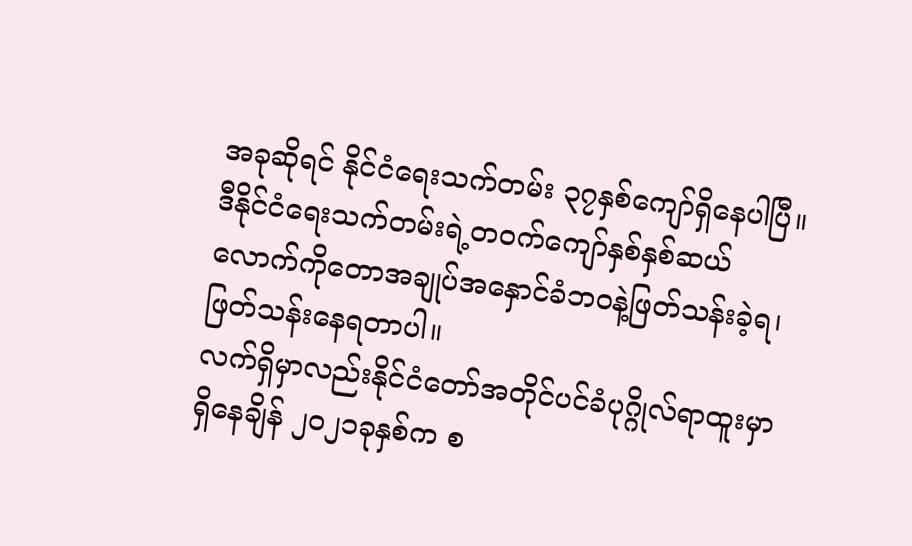အခုဆိုရင် နိုင်ငံရေးသက်တမ်း ၃၇နှစ်ကျော်ရှိနေပါပြီ။
ဒီနိုင်ငံရေးသက်တမ်းရဲ့တ၀က်ကျော်နှစ်နှစ်ဆယ်လောက်ကိုတောအချုပ်အနှောင်ခံဘ၀နဲ့ဖြတ်သန်းခဲ့ရ၊ဖြတ်သန်းနေရတာပါ။
လက်ရှိမှာလည်းနိုင်ငံတော်အတိုင်ပင်ခံပုဂ္ဂိုလ်ရာထူးမှာရှိနေချိန် ၂၀၂၁ခုနှစ်က စ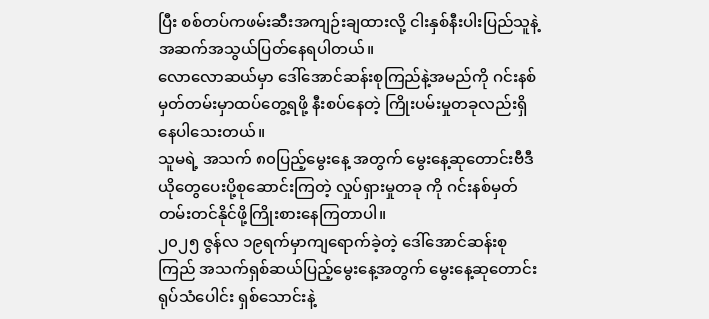ပြီး စစ်တပ်ကဖမ်းဆီးအကျဉ်းချထားလို့ ငါးနှစ်နီးပါးပြည်သူနဲ့အဆက်အသွယ်ပြတ်နေရပါတယ်။
လောလောဆယ်မှာ ဒေါ်အောင်ဆန်းစုကြည်နဲ့အမည်ကို ဂင်းနစ်မှတ်တမ်းမှာထပ်တွေ့ရဖို့ နီးစပ်နေတဲ့ ကြိုးပမ်းမှုတခုလည်းရှိနေပါသေးတယ်။
သူမရဲ့ အသက် ၈၀ပြည့်မွေးနေ့ အတွက် မွေးနေ့ဆုတောင်းဗီဒီယိုတွေပေးပို့စုဆောင်းကြတဲ့ လှုပ်ရှားမှုတခု ကို ဂင်းနစ်မှတ်တမ်းတင်နိုင်ဖို့ကြိုးစားနေကြတာပါ။
၂၀၂၅ ဇွန်လ ၁၉ရက်မှာကျရောက်ခဲ့တဲ့ ဒေါ်အောင်ဆန်းစုကြည် အသက်ရှစ်ဆယ်ပြည့်မွေးနေ့အတွက် မွေးနေ့ဆုတောင်းရုပ်သံပေါင်း ရှစ်သောင်းနဲ့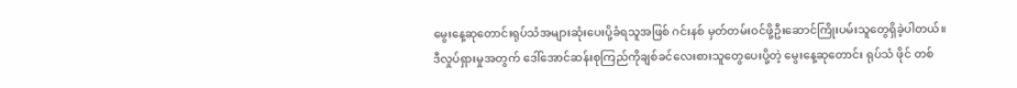မွေးနေ့ဆုတောင်းရုပ်သံအများဆုံးပေးပို့ခံရသူအဖြစ် ဂင်းနစ် မှတ်တမ်းဝင်ဖို့ဦးဆောင်ကြိုးပမ်းသူတွေရှိခဲ့ပါတယ်။
ဒီလှုပ်ရှားမှုအတွက် ဒေါ်အောင်ဆန်းစုကြည်ကိုချစ်ခင်လေးစားသူတွေပေးပို့တဲ့ မွေးနေ့ဆုတောင်း ရုပ်သံ ဖိုင် တစ်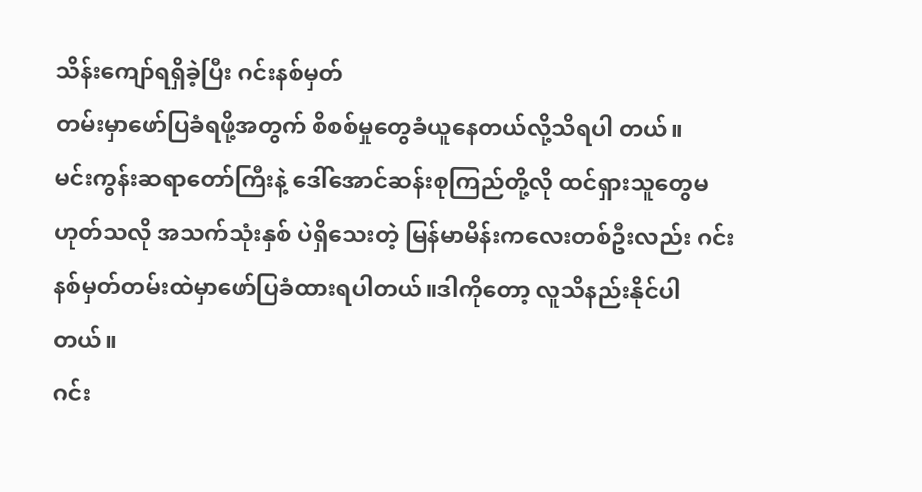သိန်းကျော်ရရှိခဲ့ပြီး ဂင်းနစ်မှတ်
တမ်းမှာဖော်ပြခံရဖို့အတွက် စိစစ်မှုတွေခံယူနေတယ်လို့သိရပါ တယ်။
မင်းကွန်းဆရာတော်ကြီးနဲ့ ဒေါ်အောင်ဆန်းစုကြည်တို့လို ထင်ရှားသူတွေမဟုတ်သလို အသက်သုံးနှစ် ပဲရှိသေးတဲ့ မြန်မာမိန်းကလေးတစ်ဦးလည်း ဂင်းနစ်မှတ်တမ်းထဲမှာဖော်ပြခံထားရပါတယ်။ဒါကိုတော့ လူသိနည်းနိုင်ပါတယ်။
ဂင်း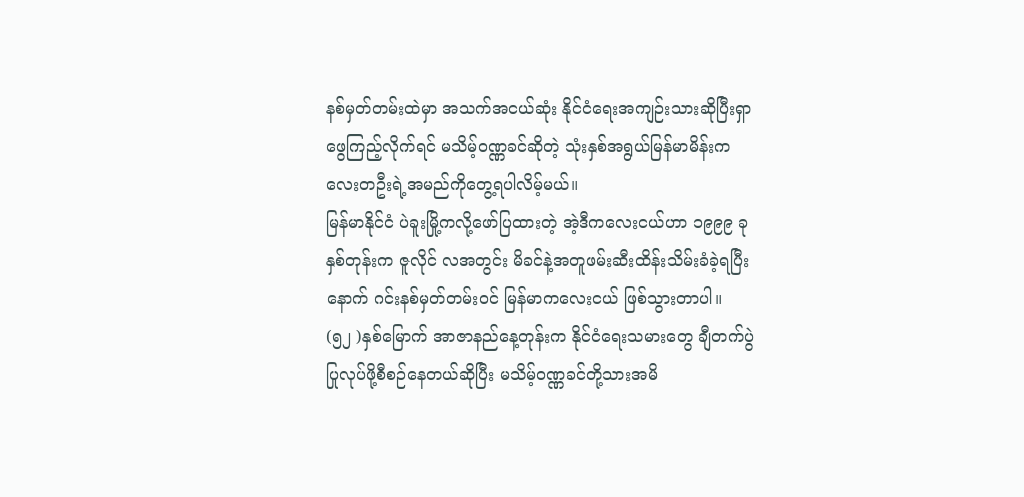နစ်မှတ်တမ်းထဲမှာ အသက်အငယ်ဆုံး နိုင်ငံရေးအကျဉ်းသားဆိုပြီးရှာဖွေကြည့်လိုက်ရင် မသိမ့်ဝဏ္ဏခင်ဆိုတဲ့ သုံးနှစ်အရွယ်မြန်မာမိန်းက
လေးတဦးရဲ့အမည်ကိုတွေ့ရပါလိမ့်မယ်။
မြန်မာနိုင်ငံ ပဲခူးမြို့ကလို့ဖော်ပြထားတဲ့ အဲ့ဒီကလေးငယ်ဟာ ၁၉၉၉ ခုနှစ်တုန်းက ဇူလိုင် လအတွင်း မိခင်နဲ့အတူဖမ်းဆီးထိန်းသိမ်းခံခဲ့ရပြီးနောက် ဂင်းနစ်မှတ်တမ်းဝင် မြန်မာကလေးငယ် ဖြစ်သွားတာပါ။
(၅၂ )နှစ်မြောက် အာဇာနည်နေ့တုန်းက နိုင်ငံရေးသမားတွေ ချီတက်ပွဲပြုလုပ်ဖို့စီစဉ်နေတယ်ဆိုပြီး မသိမ့်ဝဏ္ဏခင်တို့သားအမိ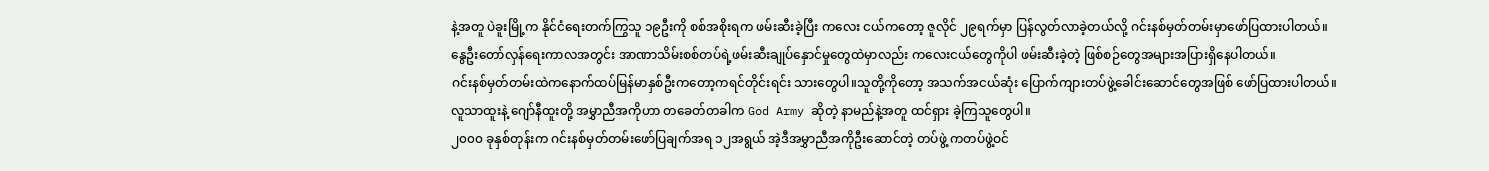နဲ့အတူ ပဲခူးမြို့က နိုင်ငံရေးတက်ကြွသူ ၁၉ဦးကို စစ်အစိုးရက ဖမ်းဆီးခဲ့ပြီး ကလေး ငယ်ကတော့ ဇူလိုင် ၂၉ရက်မှာ ပြန်လွတ်လာခဲ့တယ်လို့ ဂင်းနစ်မှတ်တမ်းမှာဖော်ပြထားပါတယ်။
နွေဦးတော်လှန်ရေးကာလအတွင်း အာဏာသိမ်းစစ်တပ်ရဲ့ဖမ်းဆီးချုပ်နှောင်မှုတွေထဲမှာလည်း ကလေးငယ်တွေကိုပါ ဖမ်းဆီးခဲ့တဲ့ ဖြစ်စဉ်တွေအများအပြားရှိနေပါတယ်။
ဂင်းနစ်မှတ်တမ်းထဲကနောက်ထပ်မြန်မာနှစ်ဦးကတော့ကရင်တိုင်းရင်း သားတွေပါ။သူတို့ကိုတော့ အသက်အငယ်ဆုံး ပြောက်ကျားတပ်ဖွဲ့ခေါင်းဆောင်တွေအဖြစ် ဖော်ပြထားပါတယ်။
လူသာထူးနဲ့ ဂျော်နီထူးတို့ အမွှာညီအကိုဟာ တခေတ်တခါက God Army ဆိုတဲ့ နာမည်နဲ့အတူ ထင်ရှား ခဲ့ကြသူတွေပါ။
၂၀၀၀ ခုနှစ်တုန်းက ဂင်းနစ်မှတ်တမ်းဖော်ပြချက်အရ ၁၂အရွယ် အဲ့ဒီအမွှာညီအကိုဦးဆောင်တဲ့ တပ်ဖွဲ့ ကတပ်ဖွဲ့ဝင်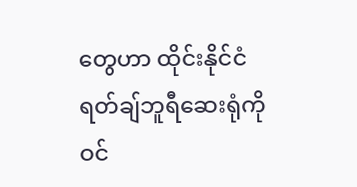တွေဟာ ထိုင်းနိုင်ငံ ရတ်ချ်ဘူရီဆေးရုံကိုဝင်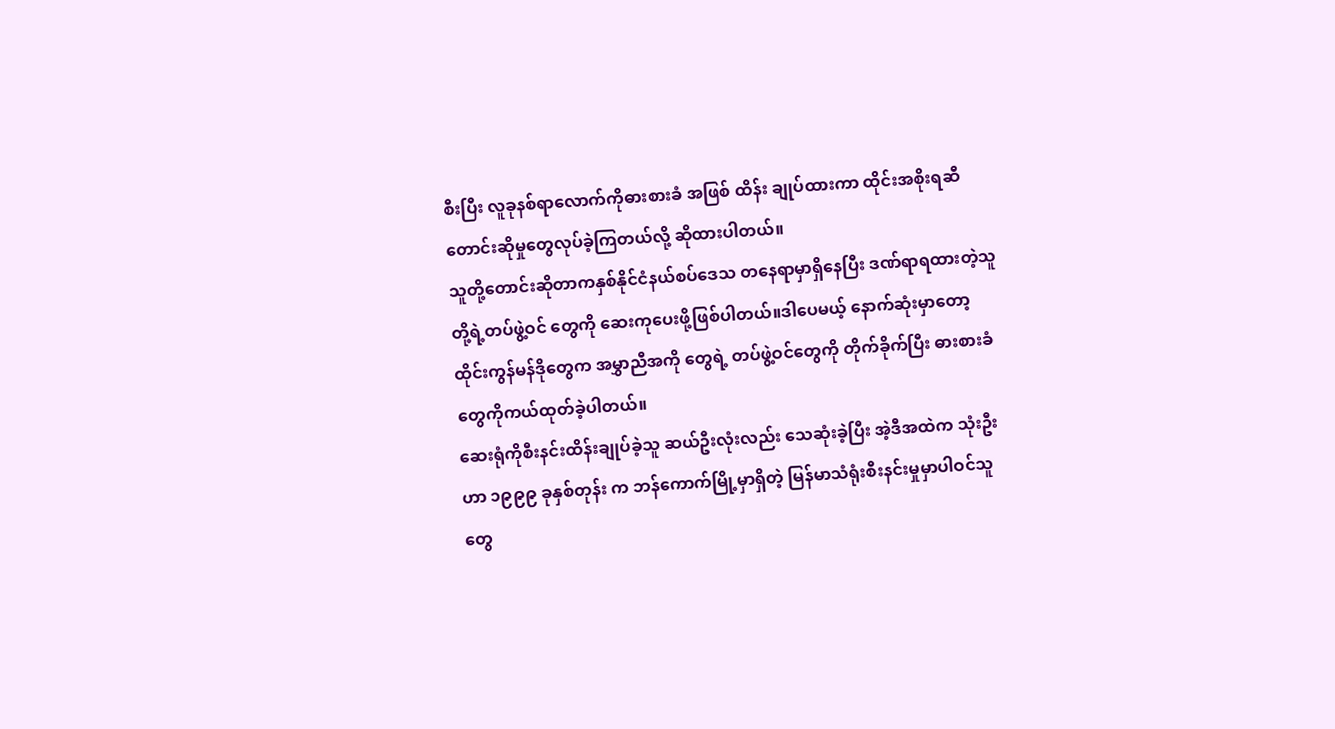စီးပြီး လူခုနစ်ရာလောက်ကိုဓားစားခံ အဖြစ် ထိန်း ချုပ်ထားကာ ထိုင်းအစိုးရဆီတောင်းဆိုမှုတွေလုပ်ခဲ့ကြတယ်လို့ ဆိုထားပါတယ်။
သူတို့တောင်းဆိုတာကနှစ်နိုင်ငံနယ်စပ်ဒေသ တနေရာမှာရှိနေပြီး ဒဏ်ရာရထားတဲ့သူတို့ရဲ့တပ်ဖွဲ့ဝင် တွေကို ဆေးကုပေးဖို့ဖြစ်ပါတယ်။ဒါပေမယ့် နောက်ဆုံးမှာတော့ ထိုင်းကွန်မန်ဒိုတွေက အမွှာညီအကို တွေရဲ့ တပ်ဖွဲ့ဝင်တွေကို တိုက်ခိုက်ပြီး ဓားစားခံတွေကိုကယ်ထုတ်ခဲ့ပါတယ်။
ဆေးရုံကိုစီးနင်းထိန်းချုပ်ခဲ့သူ ဆယ်ဦးလုံးလည်း သေဆုံးခဲ့ပြီး အဲ့ဒီအထဲက သုံးဦးဟာ ၁၉၉၉ ခုနှစ်တုန်း က ဘန်ကောက်မြို့မှာရှိတဲ့ မြန်မာသံရုံးစီးနင်းမှုမှာပါဝင်သူတွေ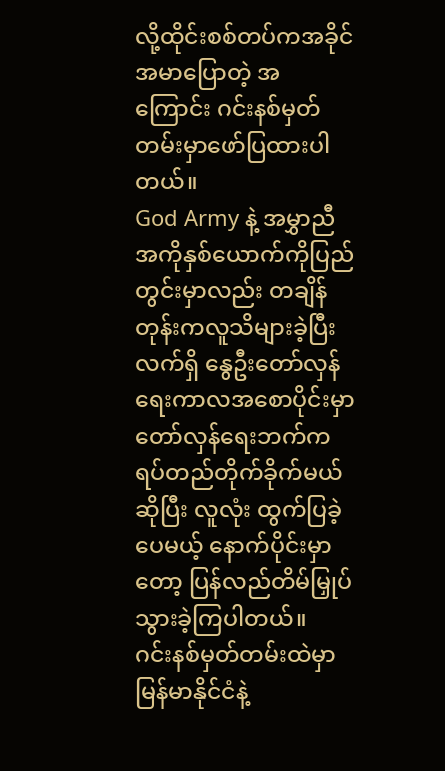လို့ထိုင်းစစ်တပ်ကအခိုင်အမာပြောတဲ့ အကြောင်း ဂင်းနစ်မှတ်တမ်းမှာဖော်ပြထားပါတယ်။
God Army နဲ့ အမွှာညီအကိုနှစ်ယောက်ကိုပြည်တွင်းမှာလည်း တချိန်တုန်းကလူသိများခဲ့ပြီး လက်ရှိ နွေဦးတော်လှန်ရေးကာလအစောပိုင်းမှာ တော်လှန်ရေးဘက်ကရပ်တည်တိုက်ခိုက်မယ်ဆိုပြီး လူလုံး ထွက်ပြခဲ့ပေမယ့် နောက်ပိုင်းမှာတော့ ပြန်လည်တိမ်မြှုပ်သွားခဲ့ကြပါတယ်။
ဂင်းနစ်မှတ်တမ်းထဲမှာ မြန်မာနိုင်ငံနဲ့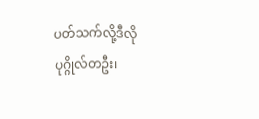ပတ်သက်လို့ဒီလို ပုဂ္ဂိုလ်တဦး၊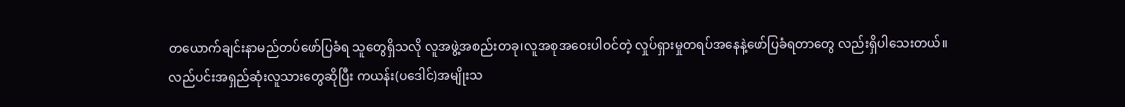တယောက်ချင်းနာမည်တပ်ဖော်ပြခံရ သူတွေရှိသလို လူအဖွဲ့အစည်းတခု၊လူအစုအဝေးပါဝင်တဲ့ လှုပ်ရှားမှုတရပ်အနေနဲ့ဖော်ပြခံရတာတွေ လည်းရှိပါသေးတယ်။
လည်ပင်းအရှည်ဆုံးလူသားတွေဆိုပြီး ကယန်း(ပဒေါင်)အမျိုးသ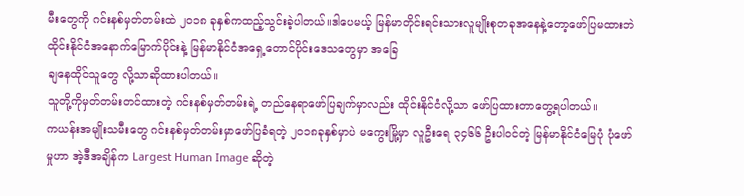မီးတွေကို ဂင်းနစ်မှတ်တမ်းထဲ ၂၀၁၈ ခုနှစ်ကထည့်သွင်းခဲ့ပါတယ်။ဒါပေမယ့် မြန်မာတိုင်းရင်းသားလူမျိုးစုတခုအနေနဲ့တော့ဖော်ပြမထားဘဲ ထိုင်းနိုင်ငံအနောက်မြောက်ပိုင်းနဲ့ မြန်မာနိုင်ငံအရှေ့တောင်ပိုင်းဒေသတွေမှာ အခြေ
ချနေထိုင်သူတွေ လို့သာဆိုထားပါတယ်။
သူတို့ကိုမှတ်တမ်းတင်ထားတဲ့ ဂင်းနစ်မှတ်တမ်းရဲ့ တည်နေရာဖော်ပြချက်မှာလည်း ထိုင်းနိုင်ငံလို့သာ ဖော်ပြထားတာတွေ့ရပါတယ်။
ကယန်းအမျိုးသမီးတွေ ဂင်းနစ်မှတ်တမ်းမှာဖော်ပြခံရတဲ့ ၂၀၁၈ခုနှစ်မှာပဲ မကွေးမြို့မှာ လူဦးရေ ၃၄၆၆ ဦးပါဝင်တဲ့ မြန်မာနိုင်ငံမြေပုံ ပုံဖော်မှုဟာ အဲ့ဒီအချိန်က Largest Human Image ဆိုတဲ့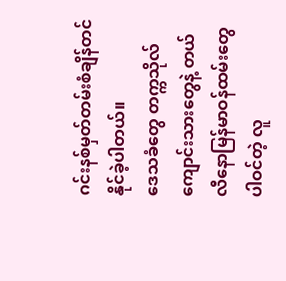ဂင်းနစ်မှတ်တမ်းစံချိန်တင်နိုင်ခဲ့ပါတယ်။
ဒေသခံတွေ တက္ကသိုလ်ကျောင်းသားတွေနဲ့ တယ်လီနောမြန်မာဝန်ထမ်းတွေပါဝင်တဲ့ လူ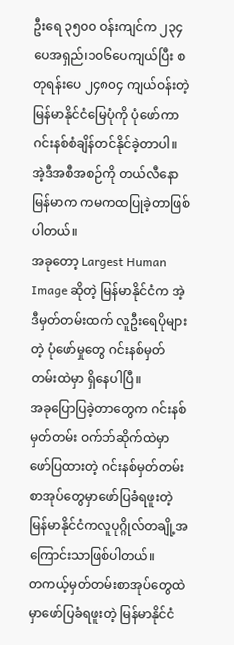ဦးရေ ၃၅၀၀ ဝန်းကျင်က ၂၃၄ပေအရှည်၊၁၀၆ပေကျယ်ပြီး စတုရန်းပေ ၂၄၈၀၄ ကျယ်ဝန်းတဲ့ မြန်မာနိုင်ငံမြေပုံကို ပုံဖော်ကာ ဂင်းနစ်စံချိန်တင်နိုင်ခဲ့တာပါ။
အဲ့ဒီအစီအစဉ်ကို တယ်လီနောမြန်မာက ကမကထပြုခဲ့တာဖြစ်ပါတယ်။
အခုတော့ Largest Human Image ဆိုတဲ့ မြန်မာနိုင်ငံက အဲ့ဒီမှတ်တမ်းထက် လူဦးရေပိုများတဲ့ ပုံဖော်မှုတွေ ဂင်းနစ်မှတ်တမ်းထဲမှာ ရှိနေပါပြီ။
အခုပြောပြခဲ့တာတွေက ဂင်းနစ်မှတ်တမ်း ဝက်ဘ်ဆိုက်ထဲမှာဖော်ပြထားတဲ့ ဂင်းနစ်မှတ်တမ်းစာအုပ်တွေမှာဖော်ပြခံရဖူးတဲ့ မြန်မာနိုင်ငံကလူပုဂ္ဂိုလ်တချို့အကြောင်းသာဖြစ်ပါတယ်။
တကယ့်မှတ်တမ်းစာအုပ်တွေထဲမှာဖော်ပြခံရဖူးတဲ့ မြန်မာနိုင်ငံ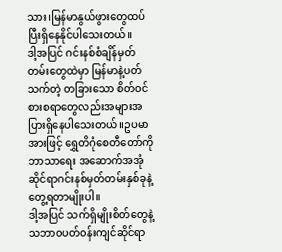သား၊မြန်မာနွယ်ဖွားတွေထပ်ပြီးရှိနေနိုင်ပါသေးတယ်။
ဒါ့အပြင် ဂင်းနစ်စံချိန်မှတ်တမ်းတွေထဲမှာ မြန်မာနဲ့ပတ်သက်တဲ့ တခြားသော စိတ်ဝင်စားစရာတွေလည်းအများအပြားရှိနေပါသေးတယ်။ဥပမာအားဖြင့် ရွှေတိဂုံစေတီတော်ကို ဘာသာရေး အဆောက်အအုံဆိုင်ရာဂင်းနစ်မှတ်တမ်းနှစ်ခုနဲ့တွေ့ရတာမျိုးပါ။
ဒါ့အပြင် သက်ရှိမျိုးစိတ်တွေနဲ့ သဘာ၀ပတ်၀န်းကျင်ဆိုင်ရာ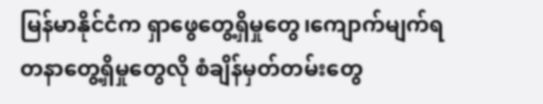မြန်မာနိုင်ငံက ရှာဖွေတွေ့ရှိမှုတွေ၊ကျောက်မျက်ရတနာတွေ့ရှိမှုတွေလို စံချိန်မှတ်တမ်းတွေ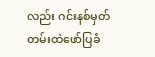လည်း ဂင်းနစ်မှတ်တမ်းထဲဖော်ပြခံ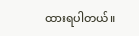ထားရပါတယ်။